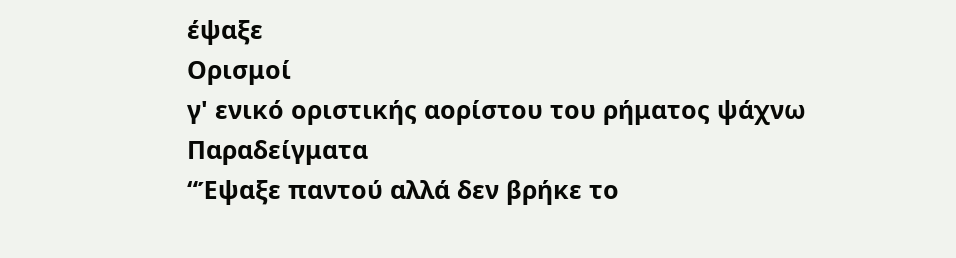έψαξε
Ορισμοί
γ' ενικό οριστικής αορίστου του ρήματος ψάχνω
Παραδείγματα
“Έψαξε παντού αλλά δεν βρήκε το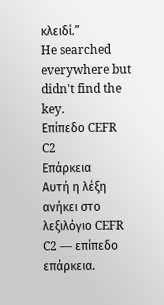κλειδί.”
He searched everywhere but didn't find the key.
Επίπεδο CEFR
C2
Επάρκεια
Αυτή η λέξη ανήκει στο λεξιλόγιο CEFR C2 — επίπεδο επάρκεια.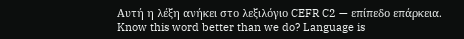Αυτή η λέξη ανήκει στο λεξιλόγιο CEFR C2 — επίπεδο επάρκεια.
Know this word better than we do? Language is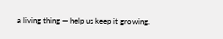a living thing — help us keep it growing.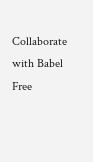Collaborate with Babel Free